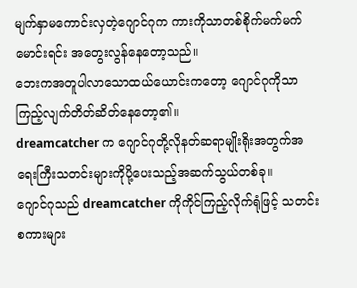မျက်နှာမကောင်းလှတဲ့ဂျောင်ဂုက ကားကိုသာတစ်စိုက်မက်မက်မောင်းရင်း အတွေးလွန်နေတော့သည်။
ဘေးကအတူပါလာသောထယ်ယောင်းကတော့ ဂျောင်ဂုကိုသာကြည့်လျက်တိတ်ဆိတ်နေတော့၏။
dreamcatcher က ဂျောင်ဂုတို့လိုနတ်ဆရာမျိုးရိုးအတွက်အရေးကြီးသတင်းများကိုပို့ပေးသည့်အဆက်သွယ်တစ်ခု။
ဂျောင်ဂုသည် dreamcatcher ကိုကိုင်ကြည့်လိုက်ရုံဖြင့် သတင်းစကားများ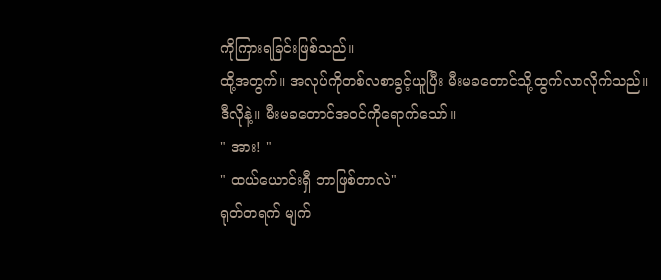ကိုကြားရခြင်းဖြစ်သည်။
ထို့အတွက်။ အလုပ်ကိုတစ်လစာခွင့်ယူပြီး မီးမခတောင်သို့ထွက်လာလိုက်သည်။
ဒီလိုနဲ့။ မီးမခတောင်အဝင်ကိုရောက်သော်။
" အား! "
" ထယ်ယောင်းရှီ ဘာဖြစ်တာလဲ"
ရုတ်တရက် မျက်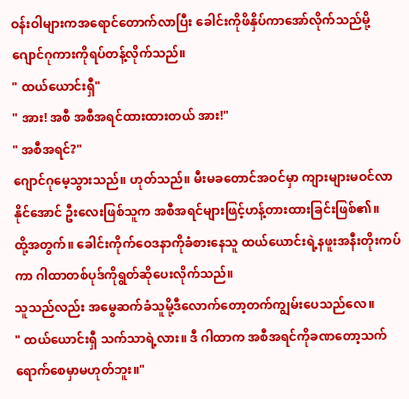ဝန်းဝါများကအရောင်တောက်လာပြီး ခေါင်းကိုဖိနှိပ်ကာအော်လိုက်သည်မို့ ဂျောင်ဂုကားကိုရပ်တန့်လိုက်သည်။
" ထယ်ယောင်းရှီ"
" အား! အစီ အစီအရင်ထားထားတယ် အား!"
" အစီအရင်?"
ဂျောင်ဂုမေ့သွားသည်။ ဟုတ်သည်။ မီးမခတောင်အဝင်မှာ ကျားများမဝင်လာနိုင်အောင် ဦးလေးဖြစ်သူက အစီအရင်များဖြင့်ဟန့်တားထားခြင်းဖြစ်၏။
ထို့အတွက်။ ခေါင်းကိုက်ဝေဒနာကိုခံစားနေသူ ထယ်ယောင်းရဲ့နဖူးအနီးတိုးကပ်ကာ ဂါထာတစ်ပုဒ်ကိုရွတ်ဆိုပေးလိုက်သည်။
သူသည်လည်း အမွေဆက်ခံသူမို့ဒီလောက်တော့တက်ကျွမ်းပေသည်လေ။
" ထယ်ယောင်းရှီ သက်သာရဲ့လား။ ဒီ ဂါထာက အစီအရင်ကိုခဏတော့သက်ရောက်စေမှာမဟုတ်ဘူး။"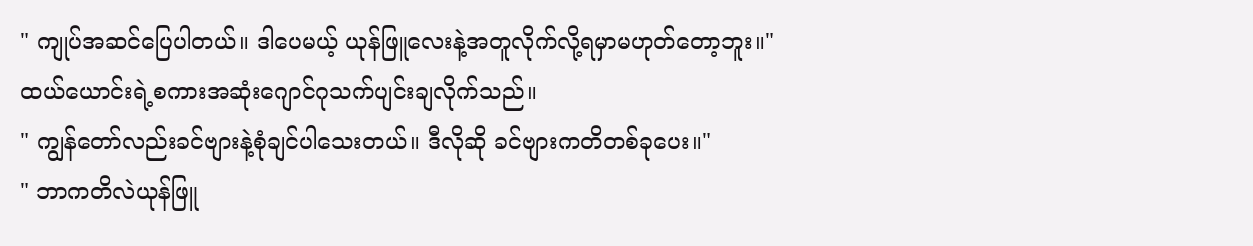" ကျုပ်အဆင်ပြေပါတယ်။ ဒါပေမယ့် ယုန်ဖြူလေးနဲ့အတူလိုက်လို့ရမှာမဟုတ်တော့ဘူး။"
ထယ်ယောင်းရဲ့စကားအဆုံးဂျောင်ဂုသက်ပျင်းချလိုက်သည်။
" ကျွန်တော်လည်းခင်ဗျားနဲ့စုံချင်ပါသေးတယ်။ ဒီလိုဆို ခင်ဗျားကတိတစ်ခုပေး။"
" ဘာကတိလဲယုန်ဖြူ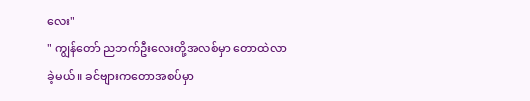လေး"
" ကျွန်တော် ညဘက်ဦးလေးတို့အလစ်မှာ တောထဲလာခဲ့မယ်။ ခင်ဗျားကတောအစပ်မှာ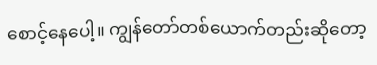စောင့်နေပေါ့။ ကျွန်တော်တစ်ယောက်တည်းဆိုတော့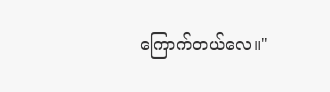ကြောက်တယ်လေ။"